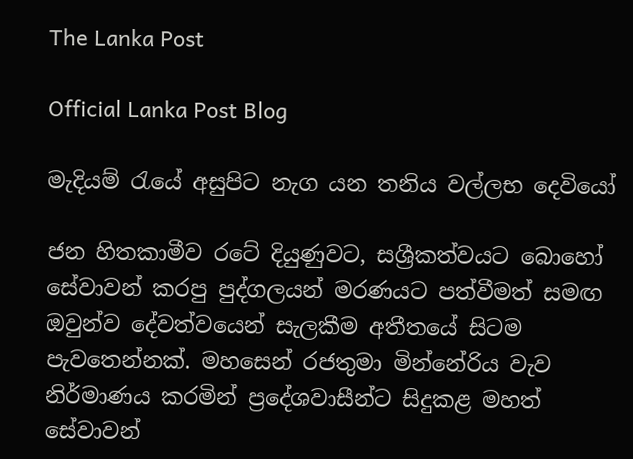The Lanka Post

Official Lanka Post Blog

මැදියම් රැයේ අසුපිට නැග යන තනිය වල්ලභ දෙවියෝ

ජන හිතකාමීව රටේ දියුණුවට, සශ්‍රීකත්වයට බොහෝ සේවාවන් කරපු පුද්ගලයන් මරණයට පත්වීමත් සමඟ ඔවුන්ව දේවත්වයෙන් සැලකීම අතීතයේ සිටම පැවතෙන්නක්. මහසෙන් රජතුමා මින්නේරිය වැව නිර්මාණය කරමින් ප්‍රදේශවාසීන්ට සිදුකළ මහත් සේවාවන්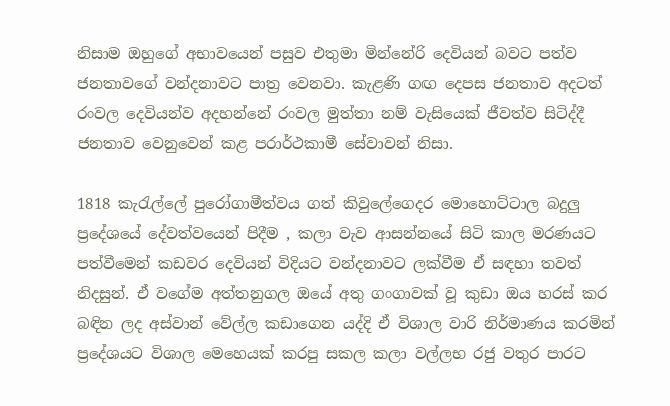නිසාම ඔහුගේ අභාවයෙන් පසුව එතුමා මින්නේරි දෙවියන් බවට පත්ව ජනතාවගේ වන්දනාවට පාත්‍ර වෙනවා. කැළණි ගඟ දෙපස ජනතාව අදටත් රංවල දෙවියන්ව අදහන්නේ රංවල මුත්තා නම් වැසියෙක් ජීවත්ව සිටිද්දී ජනතාව වෙනුවෙන් කළ පරාර්ථකාමී සේවාවන් නිසා.

1818 කැරැල්ලේ පුරෝගාමීත්වය ගත් කිවුලේගෙදර මොහොට්ටාල බදුලු ප්‍රදේශයේ දේවත්වයෙන් පිදීම , කලා වැව ආසන්නයේ සිටි කාල මරණයට පත්වීමෙන් කඩවර දෙවියන් විදියට වන්දනාවට ලක්වීම ඒ සඳහා තවත් නිදසුන්. ඒ වගේම අත්තනුගල ඔයේ අතු ගංගාවක් වූ කුඩා ඔය හරස් කර බඳින ලද අස්වාන් වේල්ල කඩාගෙන යද්දි ඒ විශාල වාරි නිර්මාණය කරමින් ප්‍රදේශයට විශාල මෙහෙයක් කරපු සකල කලා වල්ලභ රජු වතුර පාරට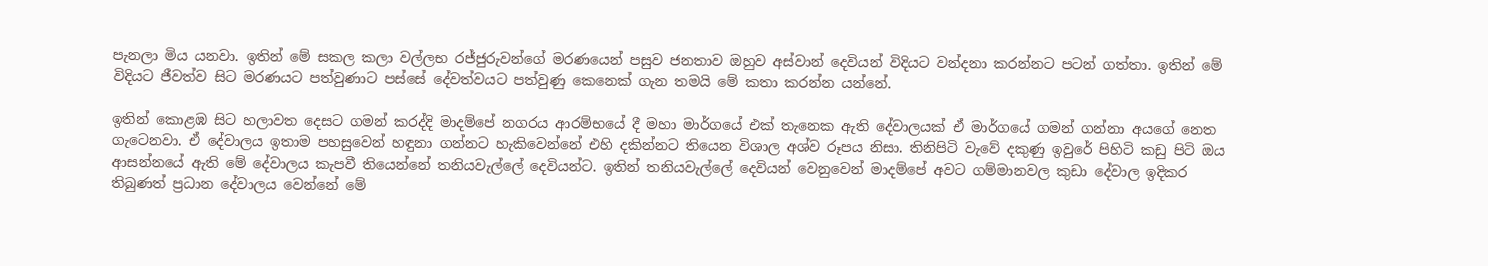පැනලා මිය යනවා. ඉතින් මේ සකල කලා වල්ලභ රජ්ජුරුවන්ගේ මරණයෙන් පසුව ජනතාව ඔහුව අස්වාන් දෙවියන් විදියට වන්දනා කරන්නට පටන් ගත්තා. ඉතින් මේ විදියට ජීවත්ව සිට මරණයට පත්වුණාට පස්සේ දේවත්වයට පත්වුණු කෙනෙක් ගැන තමයි මේ කතා කරන්න යන්නේ.

ඉතින් කොළඹ සිට හලාවත දෙසට ගමන් කරද්දි මාදම්පේ නගරය ආරම්භයේ දී මහා මාර්ගයේ එක් තැනෙක ඇති දේවාලයක් ඒ මාර්ගයේ ගමන් ගන්නා අයගේ නෙත ගැටෙනවා. ඒ දේවාලය ඉතාම පහසුවෙන් හඳුනා ගන්නට හැකිවෙන්නේ එහි දකින්නට තියෙන විශාල අශ්ව රූපය නිසා. තිනිපිටි වැවේ දකුණු ඉවුරේ පිහිටි කඩු පිටි ඔය ආසන්නයේ ඇති මේ දේවාලය කැපවී තියෙන්නේ තනියවැල්ලේ දෙවියන්ට. ඉතින් තනියවැල්ලේ දෙවියන් වෙනුවෙන් මාදම්පේ අවට ගම්මානවල කුඩා දේවාල ඉදිකර තිබුණත් ප්‍රධාන දේවාලය වෙන්නේ මේ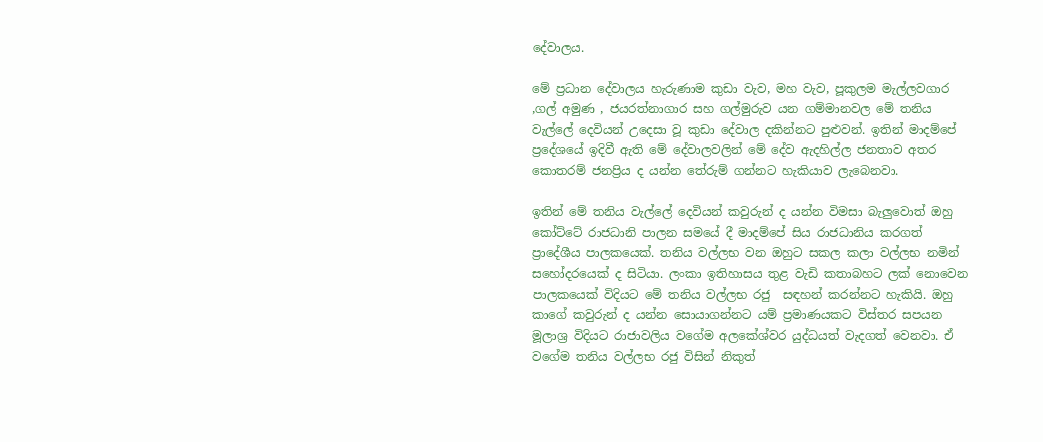දේවාලය.

මේ ප්‍රධාන දේවාලය හැරුණාම කුඩා වැව, මහ වැව, පූකුලම මැල්ලවගාර ,ගල් අමුණ , ජයරත්නාගාර සහ ගල්මුරුව යන ගම්මානවල මේ තනිය වැල්ලේ දෙවියන් උදෙසා වූ කුඩා දේවාල දකින්නට පුළුවන්. ඉතින් මාදම්පේ ප්‍රදේශයේ ඉදිවී ඇති මේ දේවාලවලින් මේ දේව ඇදහිල්ල ජනතාව අතර කොතරම් ජනප්‍රිය ද යන්න තේරුම් ගන්නට හැකියාව ලැබෙනවා.

ඉතින් මේ තනිය වැල්ලේ දෙවියන් කවුරුන් ද යන්න විමසා බැලුවොත් ඔහු කෝට්ටේ රාජධානි පාලන සමයේ දී මාදම්පේ සිය රාජධානිය කරගත් ප්‍රාදේශීය පාලකයෙක්. තනිය වල්ලභ වන ඔහුට සකල කලා වල්ලභ නමින් සහෝදරයෙක් ද සිටියා. ලංකා ඉතිහාසය තුළ වැඩි කතාබහට ලක් නොවෙන පාලකයෙක් විදියට මේ තනිය වල්ලභ රජු  සඳහන් කරන්නට හැකියි. ඔහු කාගේ කවුරුන් ද යන්න සොයාගන්නට යම් ප්‍රමාණයකට විස්තර සපයන මූලාශ්‍ර විදියට රාජාවලිය වගේම අලකේශ්වර යුද්ධයත් වැදගත් වෙනවා. ඒ වගේම තනිය වල්ලභ රජු විසින් නිකුත්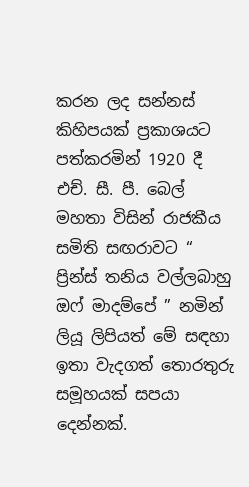කරන ලද සන්නස් කිහිපයක් ප්‍රකාශයට පත්කරමින් 1920 දී එච්. සී. පී. බෙල් මහතා විසින් රාජකීය සමිති සඟරාවට “ ප්‍රින්ස් තනිය වල්ලබාහු ඔෆ් මාදම්පේ ” නමින් ලියූ ලිපියත් මේ සඳහා ඉතා වැදගත් තොරතුරු සමූහයක් සපයා දෙන්නක්.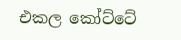එකල කෝට්ටේ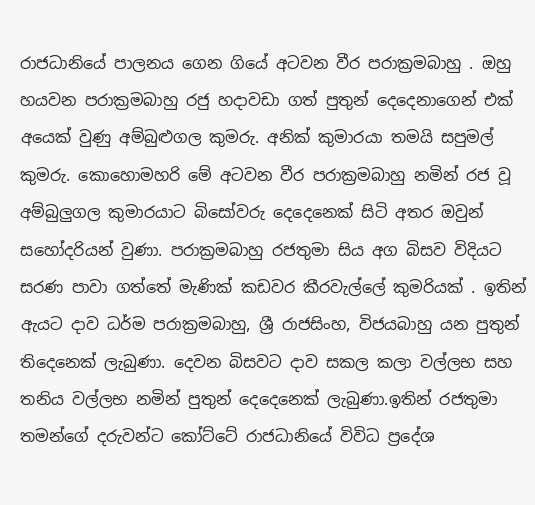රාජධානියේ පාලනය ගෙන ගියේ අටවන වීර පරාක්‍රමබාහු . ඔහු හයවන පරාක්‍රමබාහු රජු හදාවඩා ගත් පුතුන් දෙදෙනාගෙන් එක් අයෙක් වුණු අම්බුළුගල කුමරු. අනික් කුමාරයා තමයි සපුමල් කුමරු. කොහොමහරි මේ අටවන වීර පරාක්‍රමබාහු නමින් රජ වූ අම්බුලුගල කුමාරයාට බිසෝවරු දෙදෙනෙක් සිටි අතර ඔවුන් සහෝදරියන් වුණා. පරාක්‍රමබාහු රජතුමා සිය අග බිසව විදියට සරණ පාවා ගත්තේ මැණික් කඩවර කීරවැල්ලේ කුමරියක් . ඉතින් ඇයට දාව ධර්ම පරාක්‍රමබාහු, ශ්‍රී රාජසිංහ, විජයබාහු යන පුතුන් තිදෙනෙක් ලැබුණා. දෙවන බිසවට දාව සකල කලා වල්ලභ සහ තනිය වල්ලභ නමින් පුතුන් දෙදෙනෙක් ලැබුණා.ඉතින් රජතුමා තමන්ගේ දරුවන්ට කෝට්ටේ රාජධානියේ විවිධ ප්‍රදේශ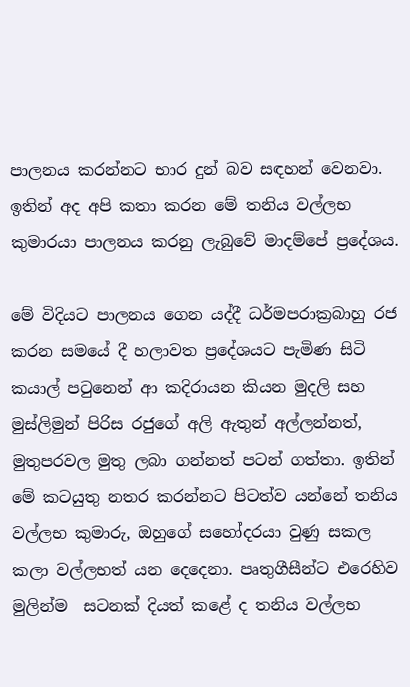පාලනය කරන්නට භාර දුන් බව සඳහන් වෙනවා. ඉතින් අද අපි කතා කරන මේ තනිය වල්ලභ කුමාරයා පාලනය කරනු ලැබුවේ මාදම්පේ ප්‍රදේශය.

මේ විදියට පාලනය ගෙන යද්දී ධර්මපරාක්‍රබාහු රජ කරන සමයේ දී හලාවත ප්‍රදේශයට පැමිණ සිටි කයාල් පටුනෙන් ආ කදිරායන කියන මුදලි සහ මුස්ලිමුන් පිරිස රජුගේ අලි ඇතුන් අල්ලන්නත්, මුතුපරවල මුතු ලබා ගන්නත් පටන් ගත්තා. ඉතින් මේ කටයුතු නතර කරන්නට පිටත්ව යන්නේ තනිය වල්ලභ කුමාරු, ඔහුගේ සහෝදරයා වුණු සකල කලා වල්ලභත් යන දෙදෙනා. පෘතුගීසීන්ට එරෙහිව මුලින්ම  සටනක් දියත් කළේ ද තනිය වල්ලභ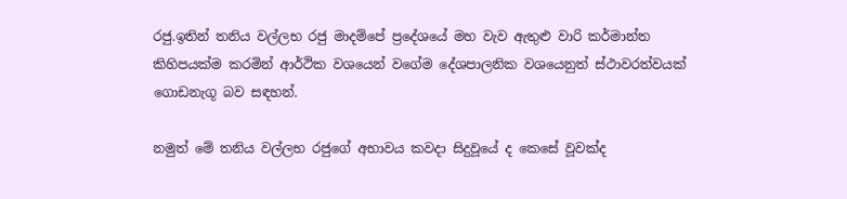රජු.ඉතින් තනිය වල්ලභ රජු මාදම්පේ ප්‍රදේශයේ මහ වැව ඇතුළු වාරි කර්මාන්ත කිහිපයක්ම කරමින් ආර්ථික වශයෙන් වගේම දේශපාලනික වශයෙනුත් ස්ථාවරත්වයක් ගොඩනැගූ බව සඳහන්.

නමුත් මේ තනිය වල්ලභ රජුගේ අභාවය කවදා සිදුවූයේ ද කෙසේ වූවක්ද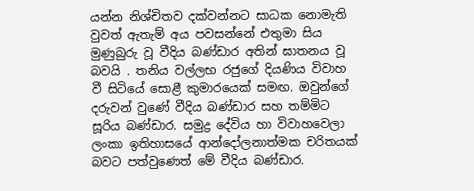යන්න නිශ්චිතව දක්වන්නට සාධක නොමැති වුවත් ඇතැම් අය පවසන්නේ එතුමා සිය මුණුබුරු වූ වීදිය බණ්ඩාර අතින් ඝාතනය වූ බවයි . තනිය වල්ලභ රජුගේ දියණිය විවාහ වී සිටියේ සොළී කුමාරයෙක් සමඟ. ඔවුන්ගේ දරුවන් වුණේ වීදිය බණ්ඩාර සහ තම්මිට සූරිය බණ්ඩාර. සමුද්‍ර දේවිය හා විවාහවෙලා ලංකා ඉතිහාසයේ ආන්දෝලනාත්මක චරිතයක් බවට පත්වුණෙත් මේ වීදිය බණ්ඩාර.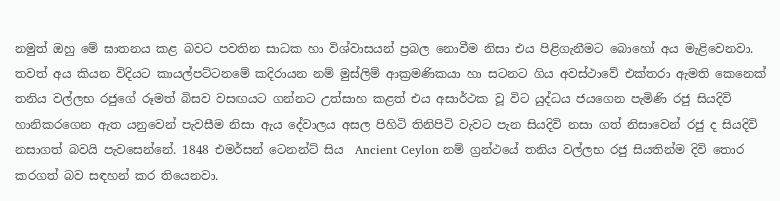නමුත් ඔහු මේ ඝාතනය කළ බවට පවතින සාධක හා විශ්වාසයන් ප්‍රබල නොවීම නිසා එය පිළිගැනීමට බොහෝ අය මැළිවෙනවා. තවත් අය කියන විදියට කායල්පට්ටනමේ කදිරායන නම් මුස්ලිම් ආක්‍රමණිකයා හා සටනට ගිය අවස්ථාවේ එක්තරා ඇමති කෙනෙක් තනිය වල්ලභ රජුගේ රූමත් බිසව වසඟයට ගන්නට උත්සාහ කළත් එය අසාර්ථක වූ විට යුද්ධය ජයගෙන පැමිණි රජු සියදිවි හානිකරගෙන ඇත යනුවෙන් පැවසීම නිසා ඇය දේවාලය අසල පිහිටි තිනිපිටි වැවට පැන සියදිවි නසා ගත් නිසාවෙන් රජු ද සියදිවි නසාගත් බවයි පැවසෙන්නේ. 1848 එමර්සන් ටෙනන්ට් සිය  Ancient Ceylon නම් ග්‍රන්ථයේ තනිය වල්ලභ රජු සියතින්ම දිවි තොර කරගත් බව සඳහන් කර තියෙනවා.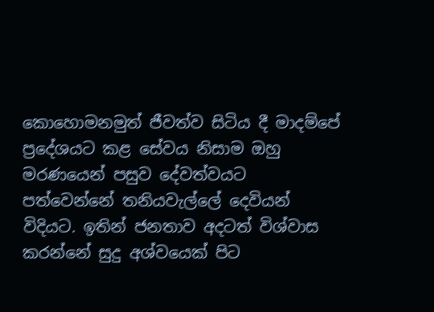කොහොමනමුත් ජීවත්ව සිටිය දී මාදම්පේ ප්‍රදේශයට කළ සේවය නිසාම ඔහු මරණයෙන් පසුව දේවත්වයට පත්වෙන්නේ තනියවැල්ලේ දෙවියන් විදියට. ඉතින් ජනතාව අදටත් විශ්වාස කරන්නේ සුදු අශ්වයෙක් පිට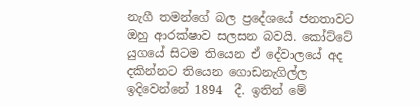නැගී තමන්ගේ බල ප්‍රදේශයේ ජනතාවට ඔහු ආරක්ෂාව සලසන බවයි. කෝට්ටේ යුගයේ සිටම තියෙන ඒ දේවාලයේ අද දකින්නට තියෙන ගොඩනැගිල්ල ඉදිවෙන්නේ 1894  දී. ඉතින් මේ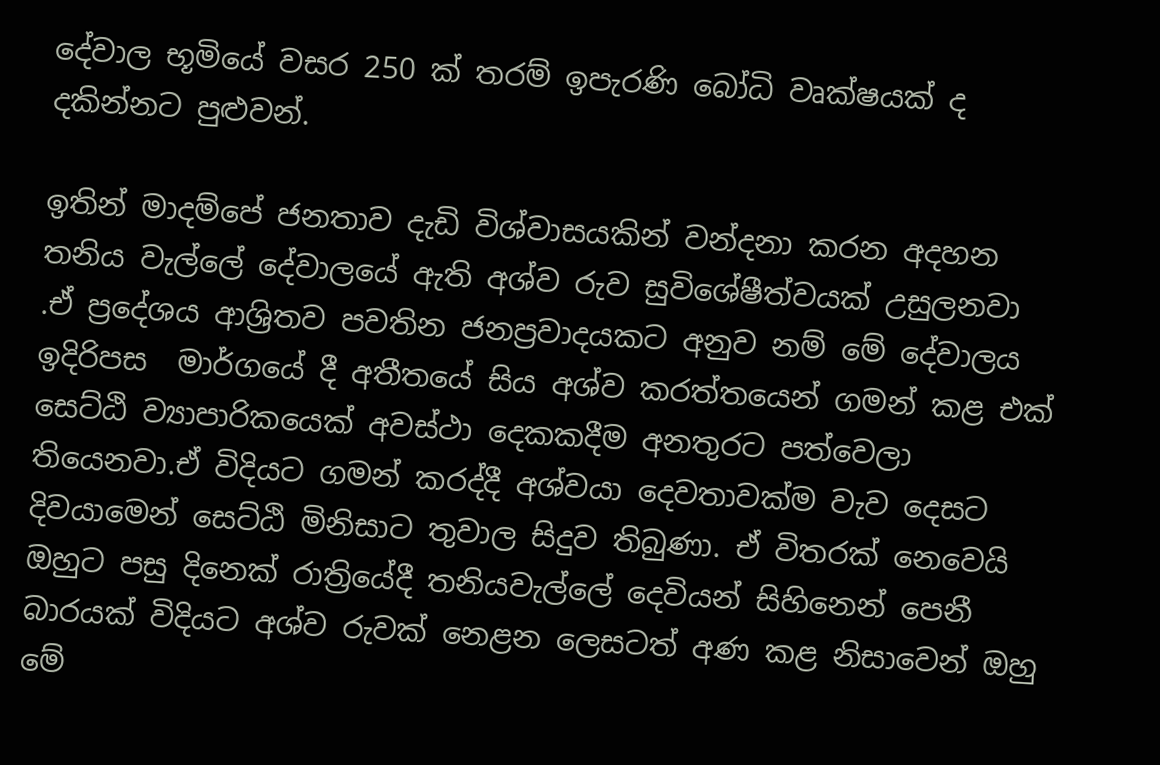දේවාල භූමියේ වසර 250 ක් තරම් ඉපැරණි බෝධි වෘක්ෂයක් ද දකින්නට පුළුවන්.

ඉතින් මාදම්පේ ජනතාව දැඩි විශ්වාසයකින් වන්දනා කරන අදහන තනිය වැල්ලේ දේවාලයේ ඇති අශ්ව රුව සුවිශේෂීත්වයක් උසුලනවා .ඒ ප්‍රදේශය ආශ්‍රිතව පවතින ජනප්‍රවාදයකට අනුව නම් මේ දේවාලය ඉදිරිපස  මාර්ගයේ දී අතීතයේ සිය අශ්ව කරත්තයෙන් ගමන් කළ එක් සෙට්ඨි ව්‍යාපාරිකයෙක් අවස්ථා දෙකකදීම අනතුරට පත්වෙලා තියෙනවා.ඒ විදියට ගමන් කරද්දී අශ්වයා දෙවතාවක්ම වැව දෙසට දිවයාමෙන් සෙට්ඨි මිනිසාට තුවාල සිදුව තිබුණා. ඒ විතරක් නෙවෙයි ඔහුට පසු දිනෙක් රාත්‍රියේදී තනියවැල්ලේ දෙවියන් සිහිනෙන් පෙනී බාරයක් විදියට අශ්ව රුවක් නෙළන ලෙසටත් අණ කළ නිසාවෙන් ඔහු මේ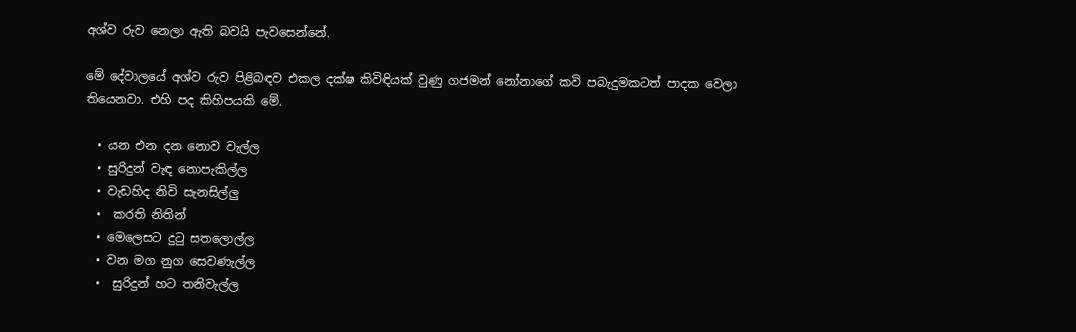අශ්ව රුව නෙලා ඇති බවයි පැවසෙන්නේ.

මේ දේවාලයේ අශ්ව රුව පිළිබඳව එකල දක්ෂ කිවිඳියක් වුණු ගජමන් නෝනාගේ කවි පබැදුමකටත් පාදක වෙලා තියෙනවා. එහි පද කිහිපයකි මේ.

  • යන එන දන නොව වැල්ල
  • සුරිදුන් වැඳ නොපැකිල්ල
  • වැඩහිද නිවි සැනසිල්ලු
  •  කරති නිතින්
  • මෙලෙසට දුටු සතලොල්ල
  • වන මග නුග සෙවණැල්ල
  •  සුරිදුන් හට තනිවැල්ල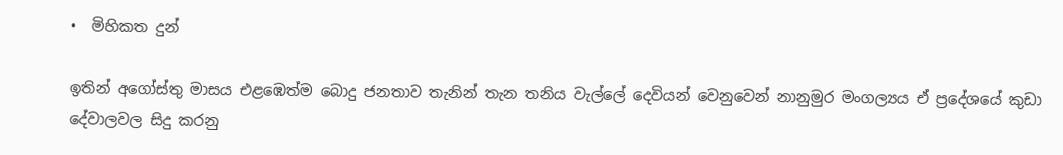•  මිහිකත දුන්

ඉතින් අගෝස්තු මාසය එළඹෙත්ම බොදු ජනතාව තැනින් තැන තනිය වැල්ලේ දෙවියන් වෙනුවෙන් නානුමුර මංගල්‍යය ඒ ප්‍රදේශයේ කුඩා දේවාලවල සිදු කරනු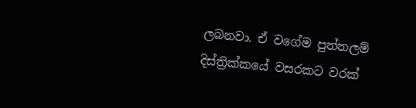ලබනවා. ඒ වගේම පුත්තලම් දිස්ත්‍රික්කයේ වසරකට වරක්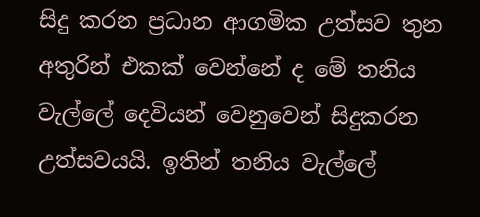සිදු කරන ප්‍රධාන ආගමික උත්සව තුන අතුරින් එකක් වෙන්නේ ද මේ තනිය වැල්ලේ දෙවියන් වෙනුවෙන් සිදුකරන උත්සවයයි. ඉතින් තනිය වැල්ලේ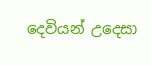දෙවියන් උදෙසා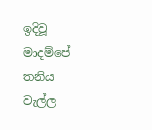ඉදිවූ මාදම්පේ තනිය වැල්ල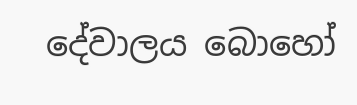දේවාලය බොහෝ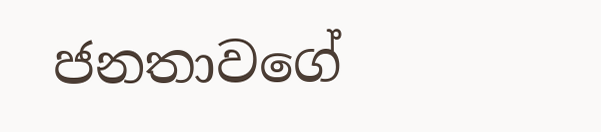ජනතාවගේ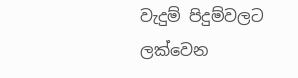වැදුම් පිදුම්වලට ලක්වෙන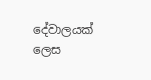දේවාලයක් ලෙස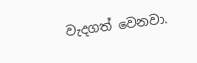වැදගත් වෙනවා.